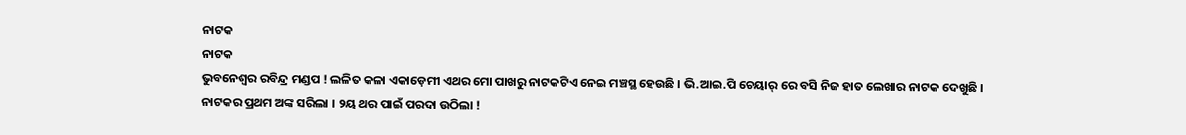ନାଟକ
ନାଟକ
ଭୁବନେଶ୍ୱର ରବିନ୍ଦ୍ର ମଣ୍ଡପ ! ଲଳିତ କଳା ଏକାଡ଼େମୀ ଏଥର ମୋ ପାଖରୁ ନାଟକଟିଏ ନେଇ ମଞ୍ଚସ୍ଥ ହେଉଛି । ଭି.ଆଇ.ପି ଚେୟାର୍ ରେ ବସି ନିଜ ହାତ ଲେଖାର ନାଟକ ଦେଖୁଛି ।
ନାଟକର ପ୍ରଥମ ଅଙ୍କ ସରିଲା । ୨ୟ ଥର ପାଇଁ ପରଦା ଉଠିଲା !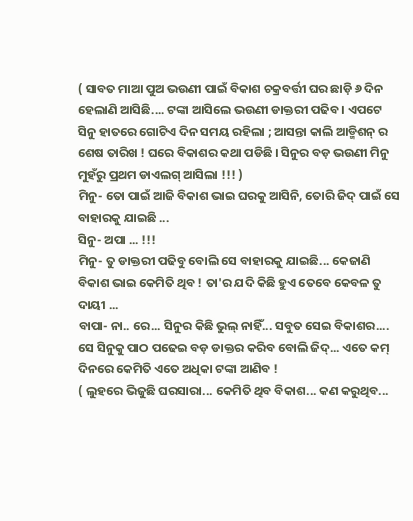( ସାବତ ମାଆ ପୁଅ ଭଉଣୀ ପାଇଁ ବିକାଶ ଚକ୍ରବର୍ତ୍ତୀ ଘର ଛାଡ଼ି ୬ ଦିନ ହେଲାଣି ଆସିଛି.... ଟଙ୍କା ଆସିଲେ ଭଉଣୀ ଡାକ୍ତରୀ ପଢିବ । ଏପଟେ ସିନୁ ହାତରେ ଗୋଟିଏ ଦିନ ସମୟ ରହିଲା ; ଆସନ୍ତା କାଲି ଆଡ୍ମିଶନ୍ ର ଶେଷ ତାରିଖ ! ଘରେ ବିକାଶର କଥା ପଡିଛି । ସିନୁର ବଡ଼ ଭଉଣୀ ମିନୁ ମୁହଁରୁ ପ୍ରଥମ ଡାଏଲଗ୍ ଆସିଲା !!! )
ମିନୁ- ତୋ ପାଇଁ ଆଜି ବିକାଶ ଭାଇ ଘରକୁ ଆସିନି, ତୋରି ଜିଦ୍ ପାଇଁ ସେ ବାହାରକୁ ଯାଇଛି ...
ସିନୁ- ଅପା ... !!!
ମିନୁ- ତୁ ଡାକ୍ତରୀ ପଢିବୁ ବୋଲି ସେ ବାହାରକୁ ଯାଇଛି... କେଜାଣି ବିକାଶ ଭାଇ କେମିତି ଥିବ ! ତା'ର ଯଦି କିଛି ହୁଏ ତେବେ କେବଳ ତୁ ଦାୟୀ ...
ବାପା- ନା.. ରେ... ସିନୁର କିଛି ଭୁଲ୍ ନାହିଁ... ସବୁତ ସେଇ ବିକାଶର.... ସେ ସିନୁକୁ ପାଠ ପଢେଇ ବଡ଼ ଡାକ୍ତର କରିବ ବୋଲି ଜିଦ୍... ଏତେ କମ୍ ଦିନରେ କେମିତି ଏତେ ଅଧିକା ଟଙ୍କା ଆଣିବ !
( ଲୁହରେ ଭିଜୁଛି ଘରସାରା... କେମିତି ଥିବ ବିକାଶ... କଣ କରୁଥିବ...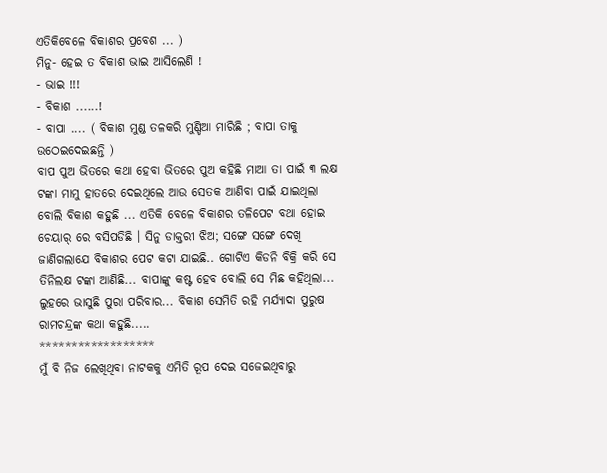ଏତିକିବେଳେ ବିକାଶର ପ୍ରବେଶ ... )
ମିନୁ- ହେଇ ତ ବିକାଶ ଭାଇ ଆସିଲେଣି !
- ଭାଇ !!!
- ବିକାଶ ......!
- ବାପା .... ( ବିକାଶ ମୁଣ୍ଡ ତଳକରି ମୁଣ୍ଡିଆ ମାରିଛି ; ବାପା ତାକୁ ଉଠେଇଦେଇଛନ୍ତି )
ବାପ ପୁଅ ଭିତରେ କଥା ହେବା ଭିତରେ ପୁଅ କହିଛି ମାଆ ତା ପାଇଁ ୩ ଲକ୍ଷ ଟଙ୍କା ମାମୁ ହାତରେ ଦେଇଥିଲେ ଆଉ ସେତକ ଆଣିବା ପାଇଁ ଯାଇଥିଲା ବୋଲି ବିକାଶ କହୁଛି ... ଏତିକି ବେଳେ ବିକାଶର ତଳିପେଟ ବଥା ହୋଇ ଚେୟାର୍ ରେ ବସିପଡିଛି । ସିନୁ ଡାକ୍ତରୀ ଝିଅ; ସଙ୍ଗେ ସଙ୍ଗେ ଦେଖି ଜାଣିଗଲାଯେ ବିକାଶର ପେଟ କଟା ଯାଇଛି.. ଗୋଟିଏ କିଡନି ବିକ୍ରି କରି ସେ ତିନିଲକ୍ଷ ଟଙ୍କା ଆଣିଛି... ବାପାଙ୍କୁ କଷ୍ଟ ହେବ ବୋଲି ସେ ମିଛ କହିଥିଲା... ଲୁହରେ ଭାସୁଛି ପୁରା ପରିବାର... ବିକାଶ ସେମିତି ରହି ମର୍ଯ୍ୟାଦା ପୁରୁଷ ରାମଚନ୍ଦ୍ରଙ୍କ କଥା କହୁଛି.....
******************
ମୁଁ ବି ନିଜ ଲେଖିଥିବା ନାଟକକୁ ଏମିତି ରୂପ ଦେଇ ସଜେଇଥିବାରୁ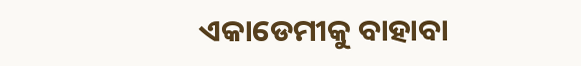ଏକାଡେମୀକୁ ବାହାବା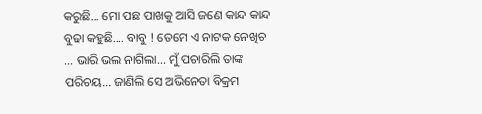କରୁଛି... ମୋ ପଛ ପାଖକୁ ଆସି ଜଣେ କାନ୍ଦ କାନ୍ଦ ବୁଢା କହୁଛି.... ବାବୁ ! ତେମେ ଏ ନାଟକ ନେଖିଚ ... ଭାରି ଭଲ ନାଗିଲା... ମୁଁ ପଚାରିଲି ତାଙ୍କ ପରିଚୟ... ଜାଣିଲି ସେ ଅଭିନେତା ବିକ୍ରମ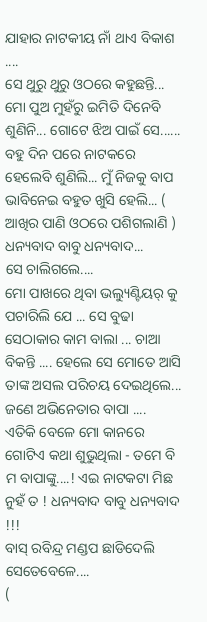ଯାହାର ନାଟକୀୟ ନାଁ ଥାଏ ବିକାଶ ....
ସେ ଥୁରୁ ଥୁରୁ ଓଠରେ କହୁଛନ୍ତି... ମୋ ପୁଅ ମୁହଁରୁ ଇମିତି ଦିନେବି ଶୁଣିନି... ଗୋଟେ ଝିଅ ପାଇଁ ସେ......
ବହୁ ଦିନ ପରେ ନାଟକରେ ହେଲେବି ଶୁଣିଲି... ମୁଁ ନିଜକୁ ବାପ ଭାବିନେଇ ବହୁତ ଖୁସି ହେଲି... ( ଆଖିର ପାଣି ଓଠରେ ପଶିଗଲାଣି ) ଧନ୍ୟବାଦ ବାବୁ ଧନ୍ୟବାଦ...
ସେ ଚାଲିଗଲେ....
ମୋ ପାଖରେ ଥିବା ଭଲ୍ୟୁଣ୍ଟିୟର୍ କୁ ପଚାରିଲି ଯେ ... ସେ ବୁଢା ସେଠାକାର କାମ ବାଲା ... ଚାଆ ବିକନ୍ତି .... ହେଲେ ସେ ମୋତେ ଆସି ତାଙ୍କ ଅସଲ ପରିଚୟ ଦେଇଥିଲେ... ଜଣେ ଅଭିନେତାର ବାପା ....
ଏତିକି ବେଳେ ମୋ କାନରେ ଗୋଟିଏ କଥା ଶୁଭୁଥିଲା - ତମେ ବି ମ ବାପାଙ୍କୁ....! ଏଇ ନାଟକଟା ମିଛ ନୁହଁ ତ ! ଧନ୍ୟବାଦ ବାବୁ ଧନ୍ୟବାଦ !!!
ବାସ୍ ରବିନ୍ଦ୍ର ମଣ୍ଡପ ଛାଡିଦେଲି ସେତେବେଳେ....
(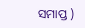ସମାପ୍ତ )